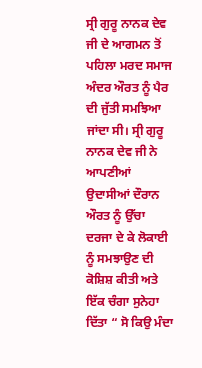ਸ੍ਰੀ ਗੁਰੂ ਨਾਨਕ ਦੇਵ ਜੀ ਦੇ ਆਗਮਨ ਤੋਂ ਪਹਿਲਾ ਮਰਦ ਸਮਾਜ ਅੰਦਰ ਔਰਤ ਨੂੰ ਪੈਰ ਦੀ ਜੁੱਤੀ ਸਮਝਿਆ ਜਾਂਦਾ ਸੀ। ਸ੍ਰੀ ਗੁਰੂ ਨਾਨਕ ਦੇਵ ਜੀ ਨੇ ਆਪਣੀਆਂ ਉਦਾਸੀਆਂ ਦੌਰਾਨ ਔਰਤ ਨੂੰ ਉੱਚਾ ਦਰਜਾ ਦੇ ਕੇ ਲੋਕਾਈ ਨੂੰ ਸਮਝਾਉਣ ਦੀ ਕੋਸ਼ਿਸ਼ ਕੀਤੀ ਅਤੇ ਇੱਕ ਚੰਗਾ ਸੁਨੇਹਾ ਦਿੱਤਾ “ ਸੋ ਕਿਉ ਮੰਦਾ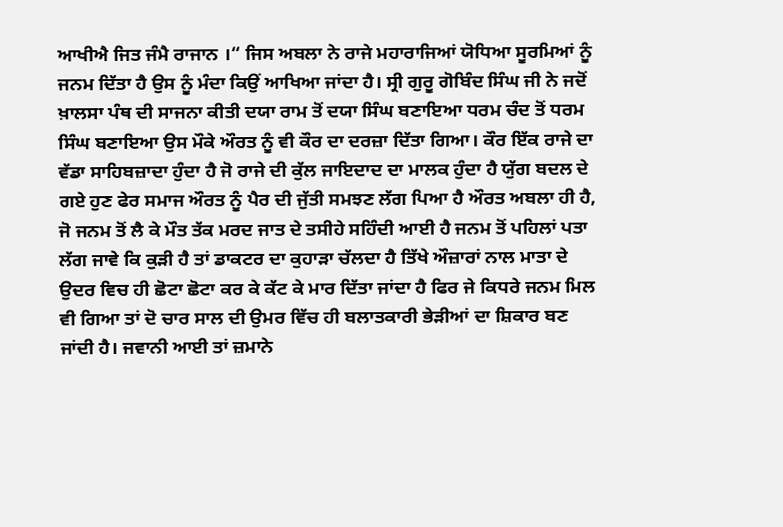ਆਖੀਐ ਜਿਤ ਜੰਮੈ ਰਾਜਾਨ ।“ ਜਿਸ ਅਬਲਾ ਨੇ ਰਾਜੇ ਮਹਾਰਾਜਿਆਂ ਯੋਧਿਆ ਸੂਰਮਿਆਂ ਨੂੰ ਜਨਮ ਦਿੱਤਾ ਹੈ ਉਸ ਨੂੰ ਮੰਦਾ ਕਿਉਂ ਆਖਿਆ ਜਾਂਦਾ ਹੈ। ਸ੍ਰੀ ਗੁਰੂ ਗੋਬਿੰਦ ਸਿੰਘ ਜੀ ਨੇ ਜਦੋਂ ਖ਼ਾਲਸਾ ਪੰਥ ਦੀ ਸਾਜਨਾ ਕੀਤੀ ਦਯਾ ਰਾਮ ਤੋਂ ਦਯਾ ਸਿੰਘ ਬਣਾਇਆ ਧਰਮ ਚੰਦ ਤੋਂ ਧਰਮ ਸਿੰਘ ਬਣਾਇਆ ਉਸ ਮੌਕੇ ਔਰਤ ਨੂੰ ਵੀ ਕੌਰ ਦਾ ਦਰਜ਼ਾ ਦਿੱਤਾ ਗਿਆ। ਕੌਰ ਇੱਕ ਰਾਜੇ ਦਾ ਵੱਡਾ ਸਾਹਿਬਜ਼ਾਦਾ ਹੁੰਦਾ ਹੈ ਜੋ ਰਾਜੇ ਦੀ ਕੁੱਲ ਜਾਇਦਾਦ ਦਾ ਮਾਲਕ ਹੁੰਦਾ ਹੈ ਯੁੱਗ ਬਦਲ ਦੇ ਗਏ ਹੁਣ ਫੇਰ ਸਮਾਜ ਔਰਤ ਨੂੰ ਪੈਰ ਦੀ ਜੁੱਤੀ ਸਮਝਣ ਲੱਗ ਪਿਆ ਹੈ ਔਰਤ ਅਬਲਾ ਹੀ ਹੈ, ਜੋ ਜਨਮ ਤੋਂ ਲੈ ਕੇ ਮੌਤ ਤੱਕ ਮਰਦ ਜਾਤ ਦੇ ਤਸੀਹੇ ਸਹਿੰਦੀ ਆਈ ਹੈ ਜਨਮ ਤੋਂ ਪਹਿਲਾਂ ਪਤਾ ਲੱਗ ਜਾਵੇ ਕਿ ਕੁੜੀ ਹੈ ਤਾਂ ਡਾਕਟਰ ਦਾ ਕੁਹਾੜਾ ਚੱਲਦਾ ਹੈ ਤਿੱਖੇ ਔਜ਼ਾਰਾਂ ਨਾਲ ਮਾਤਾ ਦੇ ਉਦਰ ਵਿਚ ਹੀ ਛੋਟਾ ਛੋਟਾ ਕਰ ਕੇ ਕੱਟ ਕੇ ਮਾਰ ਦਿੱਤਾ ਜਾਂਦਾ ਹੈ ਫਿਰ ਜੇ ਕਿਧਰੇ ਜਨਮ ਮਿਲ ਵੀ ਗਿਆ ਤਾਂ ਦੋ ਚਾਰ ਸਾਲ ਦੀ ਉਮਰ ਵਿੱਚ ਹੀ ਬਲਾਤਕਾਰੀ ਭੇੜੀਆਂ ਦਾ ਸ਼ਿਕਾਰ ਬਣ ਜਾਂਦੀ ਹੈ। ਜਵਾਨੀ ਆਈ ਤਾਂ ਜ਼ਮਾਨੇ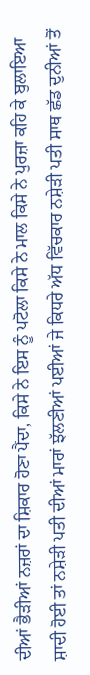ਦੀਆਂ ਭੈੜੀਆਂ ਨਜ਼ਰਾਂ ਦਾ ਸ਼ਿਕਾਰ ਹੋਣਾ ਪੈਂਦਾ, ਕਿਸੇ ਨੇ ਇਸ ਨੂੰ ਪਟੋਲਾ ਕਿਸੇ ਨੇ ਮਾਲ ਕਿਸੇ ਨੇ ਪੁਰਜ਼ਾ ਕਹਿ ਕੇ ਬੁਲਾਇਆ ਸ਼ਾਦੀ ਹੋਈ ਤਾਂ ਨਸ਼ੇੜੀ ਪਤੀ ਦੀਆਂ ਮਾਰਾਂ ਝੱਲਣੀਆਂ ਪਈਆਂ ਜੇ ਕਿਧਰੇ ਅੱਧ ਵਿੱਚਕਾਰ ਨਸ਼ੇੜੀ ਪਤੀ ਸਾਥ ਛੱਡ ਦੁਨੀਆਂ ਤੋਂ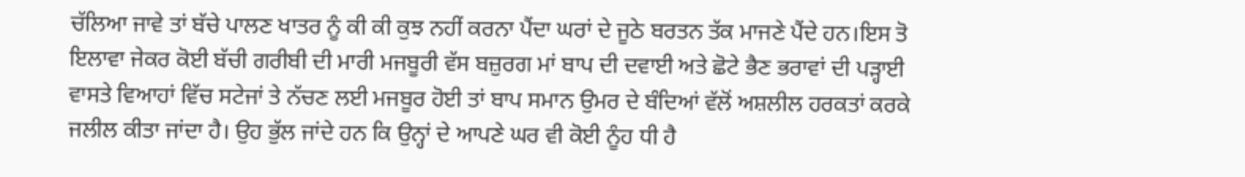ਚੱਲਿਆ ਜਾਵੇ ਤਾਂ ਬੱਚੇ ਪਾਲਣ ਖਾਤਰ ਨੂੰ ਕੀ ਕੀ ਕੁਝ ਨਹੀਂ ਕਰਨਾ ਪੈਂਦਾ ਘਰਾਂ ਦੇ ਜੂਠੇ ਬਰਤਨ ਤੱਕ ਮਾਜਣੇ ਪੈਂਦੇ ਹਨ।ਇਸ ਤੋ ਇਲਾਵਾ ਜੇਕਰ ਕੋਈ ਬੱਚੀ ਗਰੀਬੀ ਦੀ ਮਾਰੀ ਮਜਬੂਰੀ ਵੱਸ ਬਜ਼ੁਰਗ ਮਾਂ ਬਾਪ ਦੀ ਦਵਾਈ ਅਤੇ ਛੋਟੇ ਭੈਣ ਭਰਾਵਾਂ ਦੀ ਪੜ੍ਹਾਈ ਵਾਸਤੇ ਵਿਆਹਾਂ ਵਿੱਚ ਸਟੇਜਾਂ ਤੇ ਨੱਚਣ ਲਈ ਮਜਬੂਰ ਹੋਈ ਤਾਂ ਬਾਪ ਸਮਾਨ ਉਮਰ ਦੇ ਬੰਦਿਆਂ ਵੱਲੋਂ ਅਸ਼ਲੀਲ ਹਰਕਤਾਂ ਕਰਕੇ ਜਲੀਲ ਕੀਤਾ ਜਾਂਦਾ ਹੈ। ਉਹ ਭੁੱਲ ਜਾਂਦੇ ਹਨ ਕਿ ਉਨ੍ਹਾਂ ਦੇ ਆਪਣੇ ਘਰ ਵੀ ਕੋਈ ਨੂੰਹ ਧੀ ਹੈ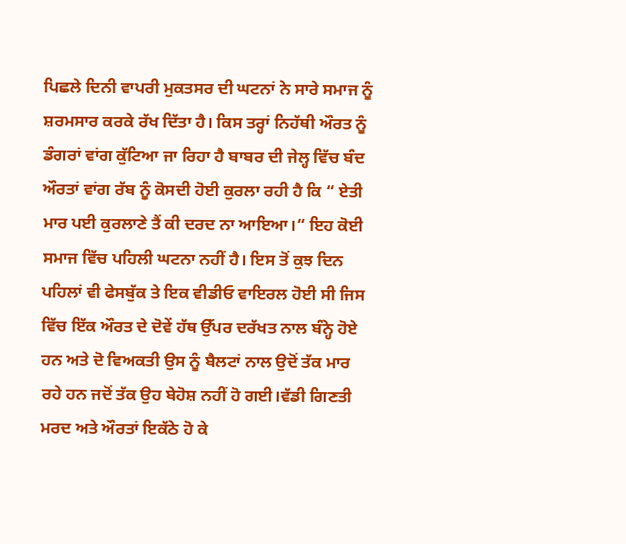ਪਿਛਲੇ ਦਿਨੀ ਵਾਪਰੀ ਮੁਕਤਸਰ ਦੀ ਘਟਨਾਂ ਨੇ ਸਾਰੇ ਸਮਾਜ ਨੂੰ ਸ਼ਰਮਸਾਰ ਕਰਕੇ ਰੱਖ ਦਿੱਤਾ ਹੈ। ਕਿਸ ਤਰ੍ਹਾਂ ਨਿਹੱਥੀ ਔਰਤ ਨੂੰ ਡੰਗਰਾਂ ਵਾਂਗ ਕੁੱਟਿਆ ਜਾ ਰਿਹਾ ਹੈ ਬਾਬਰ ਦੀ ਜੇਲ੍ਹ ਵਿੱਚ ਬੰਦ ਔਰਤਾਂ ਵਾਂਗ ਰੱਬ ਨੂੰ ਕੋਸਦੀ ਹੋਈ ਕੁਰਲਾ ਰਹੀ ਹੈ ਕਿ “ ਏਤੀ ਮਾਰ ਪਈ ਕੁਰਲਾਣੇ ਤੈਂ ਕੀ ਦਰਦ ਨਾ ਆਇਆ।“ ਇਹ ਕੋਈ ਸਮਾਜ ਵਿੱਚ ਪਹਿਲੀ ਘਟਨਾ ਨਹੀਂ ਹੈ। ਇਸ ਤੋਂ ਕੁਝ ਦਿਨ ਪਹਿਲਾਂ ਵੀ ਫੇਸਬੁੱਕ ਤੇ ਇਕ ਵੀਡੀਓ ਵਾਇਰਲ ਹੋਈ ਸੀ ਜਿਸ ਵਿੱਚ ਇੱਕ ਔਰਤ ਦੇ ਦੋਵੇਂ ਹੱਥ ਉੱਪਰ ਦਰੱਖਤ ਨਾਲ ਬੰਨ੍ਹੇ ਹੋਏ ਹਨ ਅਤੇ ਦੋ ਵਿਅਕਤੀ ਉਸ ਨੂੰ ਬੈਲਟਾਂ ਨਾਲ ਉਦੋਂ ਤੱਕ ਮਾਰ ਰਹੇ ਹਨ ਜਦੋਂ ਤੱਕ ਉਹ ਬੇਹੋਸ਼ ਨਹੀਂ ਹੋ ਗਈ।ਵੱਡੀ ਗਿਣਤੀ ਮਰਦ ਅਤੇ ਔਰਤਾਂ ਇਕੱਠੇ ਹੋ ਕੇ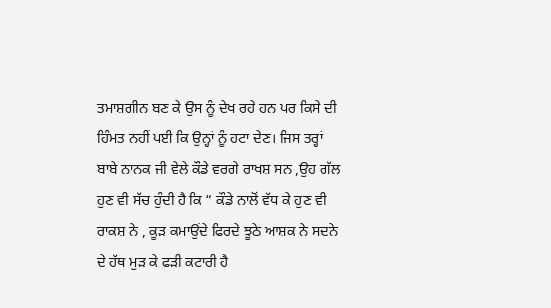ਤਮਾਸ਼ਗੀਨ ਬਣ ਕੇ ਉਸ ਨੂੰ ਦੇਖ ਰਹੇ ਹਨ ਪਰ ਕਿਸੇ ਦੀ ਹਿੰਮਤ ਨਹੀਂ ਪਈ ਕਿ ਉਨ੍ਹਾਂ ਨੂੰ ਹਟਾ ਦੇਣ। ਜਿਸ ਤਰ੍ਹਾਂ ਬਾਬੇ ਨਾਨਕ ਜੀ ਵੇਲੇ ਕੌਡੇ ਵਰਗੇ ਰਾਖਸ਼ ਸਨ ,ਉਹ ਗੱਲ ਹੁਣ ਵੀ ਸੱਚ ਹੁੰਦੀ ਹੈ ਕਿ “ ਕੌਡੇ ਨਾਲੋਂ ਵੱਧ ਕੇ ਹੁਣ ਵੀ ਰਾਕਸ਼ ਨੇ , ਕੂੜ ਕਮਾਉਂਦੇ ਫਿਰਦੇ ਝੂਠੇ ਆਸ਼ਕ ਨੇ ਸਦਨੇ ਦੇ ਹੱਥ ਮੁੜ ਕੇ ਫੜੀ ਕਟਾਰੀ ਹੈ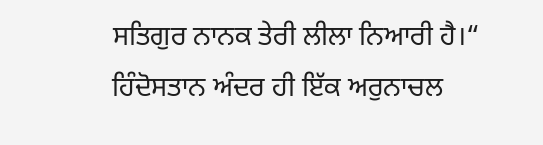ਸਤਿਗੁਰ ਨਾਨਕ ਤੇਰੀ ਲੀਲਾ ਨਿਆਰੀ ਹੈ।“ ਹਿੰਦੋਸਤਾਨ ਅੰਦਰ ਹੀ ਇੱਕ ਅਰੁਨਾਚਲ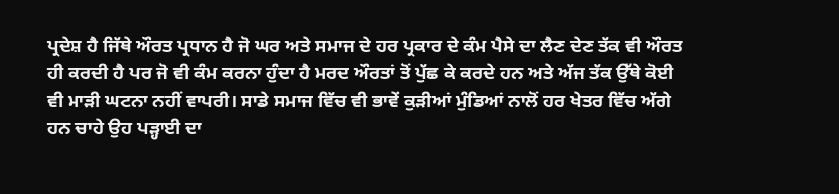ਪ੍ਰਦੇਸ਼ ਹੈ ਜਿੱਥੇ ਔਰਤ ਪ੍ਰਧਾਨ ਹੈ ਜੋ ਘਰ ਅਤੇ ਸਮਾਜ ਦੇ ਹਰ ਪ੍ਰਕਾਰ ਦੇ ਕੰਮ ਪੈਸੇ ਦਾ ਲੈਣ ਦੇਣ ਤੱਕ ਵੀ ਔਰਤ ਹੀ ਕਰਦੀ ਹੈ ਪਰ ਜੋ ਵੀ ਕੰਮ ਕਰਨਾ ਹੁੰਦਾ ਹੈ ਮਰਦ ਔਰਤਾਂ ਤੋਂ ਪੁੱਛ ਕੇ ਕਰਦੇ ਹਨ ਅਤੇ ਅੱਜ ਤੱਕ ਉੱਥੇ ਕੋਈ ਵੀ ਮਾੜੀ ਘਟਨਾ ਨਹੀਂ ਵਾਪਰੀ। ਸਾਡੇ ਸਮਾਜ ਵਿੱਚ ਵੀ ਭਾਵੇਂ ਕੁੜੀਆਂ ਮੁੰਡਿਆਂ ਨਾਲੋਂ ਹਰ ਖੇਤਰ ਵਿੱਚ ਅੱਗੇ ਹਨ ਚਾਹੇ ਉਹ ਪੜ੍ਹਾਈ ਦਾ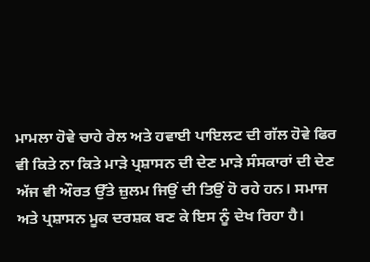ਮਾਮਲਾ ਹੋਵੇ ਚਾਹੇ ਰੇਲ ਅਤੇ ਹਵਾਈ ਪਾਇਲਟ ਦੀ ਗੱਲ ਹੋਵੇ ਫਿਰ ਵੀ ਕਿਤੇ ਨਾ ਕਿਤੇ ਮਾੜੇ ਪ੍ਰਸ਼ਾਸਨ ਦੀ ਦੇਣ ਮਾੜੇ ਸੰਸਕਾਰਾਂ ਦੀ ਦੇਣ ਅੱਜ ਵੀ ਔਰਤ ਉੱਤੇ ਜ਼ੁਲਮ ਜਿਉਂ ਦੀ ਤਿਉਂ ਹੋ ਰਹੇ ਹਨ। ਸਮਾਜ ਅਤੇ ਪ੍ਰਸ਼ਾਸਨ ਮੂਕ ਦਰਸ਼ਕ ਬਣ ਕੇ ਇਸ ਨੂੰ ਦੇਖ ਰਿਹਾ ਹੈ।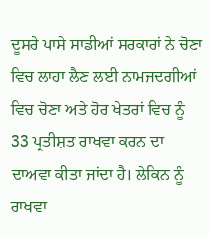ਦੂਸਰੇ ਪਾਸੇ ਸਾਡੀਆਂ ਸਰਕਾਰਾਂ ਨੇ ਚੋਣਾ ਵਿਚ ਲਾਹਾ ਲੈਣ ਲਈ ਨਾਮਜਦਗੀਆਂ ਵਿਚ ਚੋਣਾ ਅਤੇ ਹੋਰ ਖੇਤਰਾਂ ਵਿਚ ਨੂੰ 33 ਪ੍ਰਤੀਸ਼ਤ ਰਾਖਵਾ ਕਰਨ ਦਾ ਦਾਅਵਾ ਕੀਤਾ ਜਾਂਦਾ ਹੈ। ਲੇਕਿਨ ਨੂੰ ਰਾਖਵਾ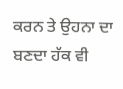ਕਰਨ ਤੇ ਉਹਨਾ ਦਾ ਬਣਦਾ ਹੱਕ ਵੀ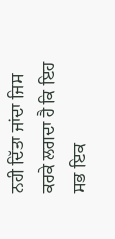ਨਹੀ ਦਿੱਤਾ ਜਾਂਦਾ ਜਿਸ ਕਰਕੇ ਲਗਦਾ ਹੈ ਕਿ ਇਹ ਸਭ ਇਕ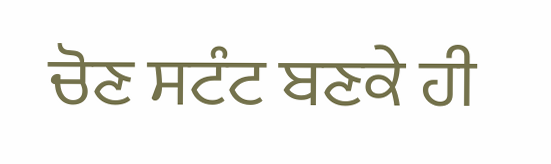ਚੋਣ ਸਟੰਟ ਬਣਕੇ ਹੀ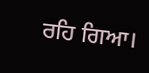ਰਹਿ ਗਿਆ।